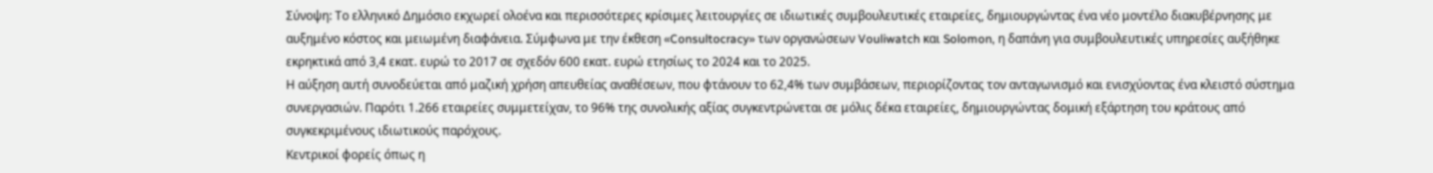Σύνοψη: Το ελληνικό Δημόσιο εκχωρεί ολοένα και περισσότερες κρίσιμες λειτουργίες σε ιδιωτικές συμβουλευτικές εταιρείες, δημιουργώντας ένα νέο μοντέλο διακυβέρνησης με αυξημένο κόστος και μειωμένη διαφάνεια. Σύμφωνα με την έκθεση «Consultocracy» των οργανώσεων Vouliwatch και Solomon, η δαπάνη για συμβουλευτικές υπηρεσίες αυξήθηκε εκρηκτικά από 3,4 εκατ. ευρώ το 2017 σε σχεδόν 600 εκατ. ευρώ ετησίως το 2024 και το 2025.
Η αύξηση αυτή συνοδεύεται από μαζική χρήση απευθείας αναθέσεων, που φτάνουν το 62,4% των συμβάσεων, περιορίζοντας τον ανταγωνισμό και ενισχύοντας ένα κλειστό σύστημα συνεργασιών. Παρότι 1.266 εταιρείες συμμετείχαν, το 96% της συνολικής αξίας συγκεντρώνεται σε μόλις δέκα εταιρείες, δημιουργώντας δομική εξάρτηση του κράτους από συγκεκριμένους ιδιωτικούς παρόχους.
Κεντρικοί φορείς όπως η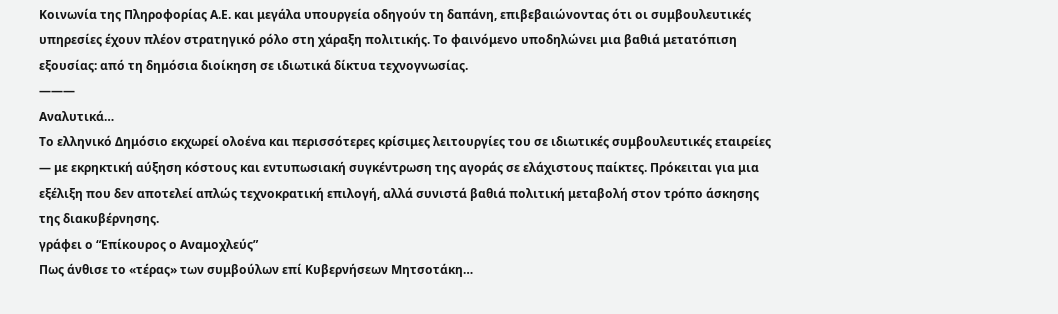Κοινωνία της Πληροφορίας Α.Ε. και μεγάλα υπουργεία οδηγούν τη δαπάνη, επιβεβαιώνοντας ότι οι συμβουλευτικές υπηρεσίες έχουν πλέον στρατηγικό ρόλο στη χάραξη πολιτικής. Το φαινόμενο υποδηλώνει μια βαθιά μετατόπιση εξουσίας: από τη δημόσια διοίκηση σε ιδιωτικά δίκτυα τεχνογνωσίας.
———
Αναλυτικά…
Το ελληνικό Δημόσιο εκχωρεί ολοένα και περισσότερες κρίσιμες λειτουργίες του σε ιδιωτικές συμβουλευτικές εταιρείες — με εκρηκτική αύξηση κόστους και εντυπωσιακή συγκέντρωση της αγοράς σε ελάχιστους παίκτες. Πρόκειται για μια εξέλιξη που δεν αποτελεί απλώς τεχνοκρατική επιλογή, αλλά συνιστά βαθιά πολιτική μεταβολή στον τρόπο άσκησης της διακυβέρνησης.
γράφει ο “Επίκουρος ο Αναμοχλεύς”
Πως άνθισε το «τέρας» των συμβούλων επί Κυβερνήσεων Μητσοτάκη…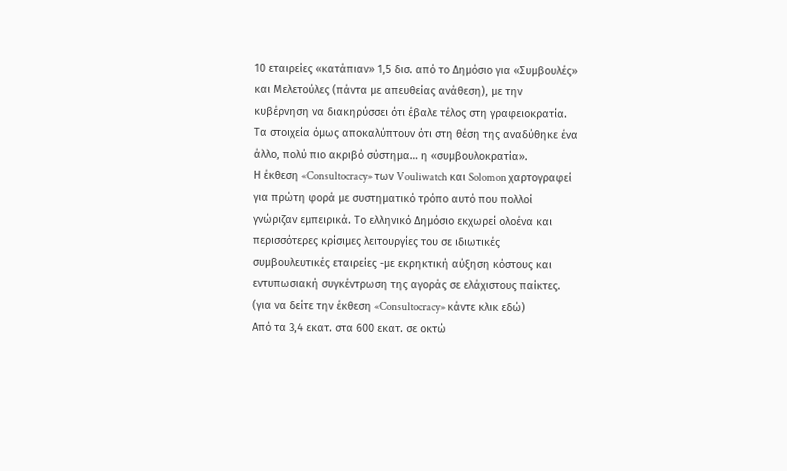10 εταιρείες «κατάπιαν» 1,5 δισ. από το Δημόσιο για «Συμβουλές» και Μελετούλες (πάντα με απευθείας ανάθεση), με την κυβέρνηση να διακηρύσσει ότι έβαλε τέλος στη γραφειοκρατία.
Τα στοιχεία όμως αποκαλύπτουν ότι στη θέση της αναδύθηκε ένα άλλο, πολύ πιο ακριβό σύστημα… η «συμβουλοκρατία».
Η έκθεση «Consultocracy» των Vouliwatch και Solomon χαρτογραφεί για πρώτη φορά με συστηματικό τρόπο αυτό που πολλοί γνώριζαν εμπειρικά. Το ελληνικό Δημόσιο εκχωρεί ολοένα και περισσότερες κρίσιμες λειτουργίες του σε ιδιωτικές συμβουλευτικές εταιρείες -με εκρηκτική αύξηση κόστους και εντυπωσιακή συγκέντρωση της αγοράς σε ελάχιστους παίκτες. (για να δείτε την έκθεση «Consultocracy» κάντε κλικ εδώ)
Από τα 3,4 εκατ. στα 600 εκατ. σε οκτώ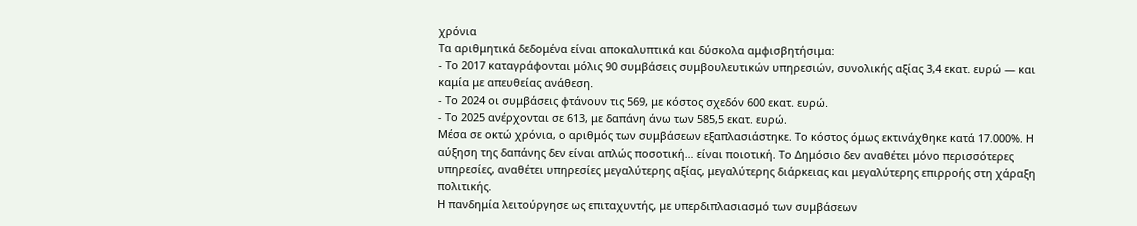χρόνια
Τα αριθμητικά δεδομένα είναι αποκαλυπτικά και δύσκολα αμφισβητήσιμα:
- Το 2017 καταγράφονται μόλις 90 συμβάσεις συμβουλευτικών υπηρεσιών, συνολικής αξίας 3,4 εκατ. ευρώ — και καμία με απευθείας ανάθεση.
- Το 2024 οι συμβάσεις φτάνουν τις 569, με κόστος σχεδόν 600 εκατ. ευρώ.
- Το 2025 ανέρχονται σε 613, με δαπάνη άνω των 585,5 εκατ. ευρώ.
Μέσα σε οκτώ χρόνια, ο αριθμός των συμβάσεων εξαπλασιάστηκε. Το κόστος όμως εκτινάχθηκε κατά 17.000%. Η αύξηση της δαπάνης δεν είναι απλώς ποσοτική… είναι ποιοτική. Το Δημόσιο δεν αναθέτει μόνο περισσότερες υπηρεσίες, αναθέτει υπηρεσίες μεγαλύτερης αξίας, μεγαλύτερης διάρκειας και μεγαλύτερης επιρροής στη χάραξη πολιτικής.
Η πανδημία λειτούργησε ως επιταχυντής, με υπερδιπλασιασμό των συμβάσεων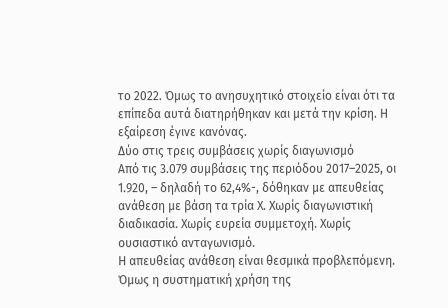το 2022. Όμως το ανησυχητικό στοιχείο είναι ότι τα επίπεδα αυτά διατηρήθηκαν και μετά την κρίση. Η εξαίρεση έγινε κανόνας.
Δύο στις τρεις συμβάσεις χωρίς διαγωνισμό
Από τις 3.079 συμβάσεις της περιόδου 2017–2025, οι 1.920, – δηλαδή το 62,4%-, δόθηκαν με απευθείας ανάθεση με βάση τα τρία Χ. Χωρίς διαγωνιστική διαδικασία. Χωρίς ευρεία συμμετοχή. Χωρίς ουσιαστικό ανταγωνισμό.
Η απευθείας ανάθεση είναι θεσμικά προβλεπόμενη. Όμως η συστηματική χρήση της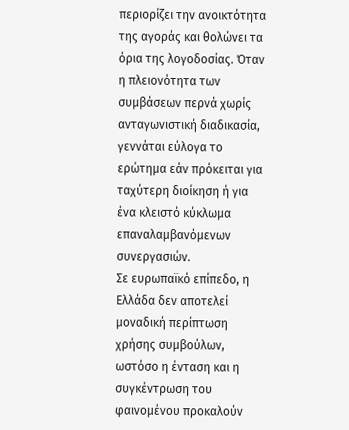περιορίζει την ανοικτότητα της αγοράς και θολώνει τα όρια της λογοδοσίας. Όταν η πλειονότητα των συμβάσεων περνά χωρίς ανταγωνιστική διαδικασία, γεννάται εύλογα το ερώτημα εάν πρόκειται για ταχύτερη διοίκηση ή για ένα κλειστό κύκλωμα επαναλαμβανόμενων συνεργασιών.
Σε ευρωπαϊκό επίπεδο, η Ελλάδα δεν αποτελεί μοναδική περίπτωση χρήσης συμβούλων, ωστόσο η ένταση και η συγκέντρωση του φαινομένου προκαλούν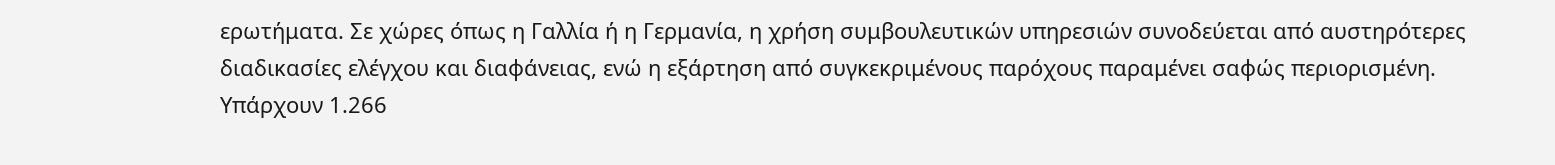ερωτήματα. Σε χώρες όπως η Γαλλία ή η Γερμανία, η χρήση συμβουλευτικών υπηρεσιών συνοδεύεται από αυστηρότερες διαδικασίες ελέγχου και διαφάνειας, ενώ η εξάρτηση από συγκεκριμένους παρόχους παραμένει σαφώς περιορισμένη.
Υπάρχουν 1.266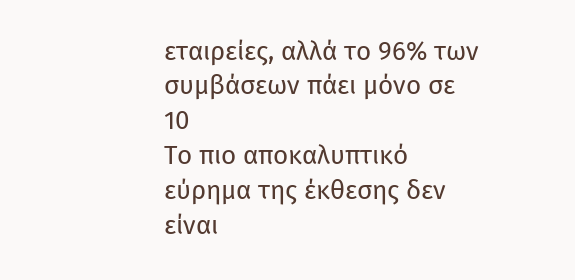εταιρείες, αλλά το 96% των συμβάσεων πάει μόνο σε 10
Το πιο αποκαλυπτικό εύρημα της έκθεσης δεν είναι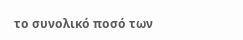το συνολικό ποσό των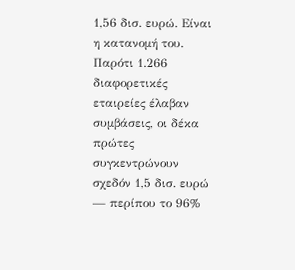1,56 δισ. ευρώ. Είναι η κατανομή του. Παρότι 1.266 διαφορετικές εταιρείες έλαβαν συμβάσεις, οι δέκα πρώτες συγκεντρώνουν σχεδόν 1,5 δισ. ευρώ — περίπου το 96%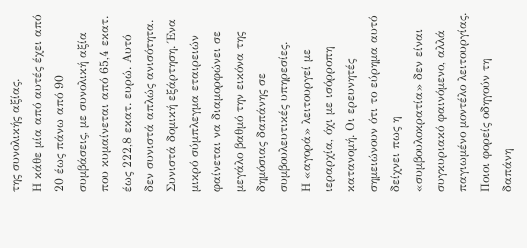της συνολικής αξίας.
Η κάθε μία από αυτές έχει από 20 έως πάνω από 90 συμβάσεις, με συνολική αξία που κυμαίνεται από 65,4 εκατ. έως 222,8 εκατ. ευρώ. Αυτό δεν συνιστά απλώς ανισότητα. Συνιστά δομική εξάρτηση. Ένα μικρό σύμπλεγμα εταιρειών φαίνεται να διαμορφώνει σε μεγάλο βαθμό την εικόνα της δημόσιας δαπάνης σε συμβουλευτικές υπηρεσίες.
Η «αγορά» λειτουργεί με ιεραρχία, όχι με ισόρροπη κατανομή. Οι ερευνητές σημειώνουν ότι το εύρημα αυτό δείχνει πως η «συμβουλοκρατία» δεν είναι συγκυριακό φαινόμενο, αλλά παγιωμένο μοντέλο λειτουργίας.
Ποιοι φορείς οδηγούν τη δαπάνη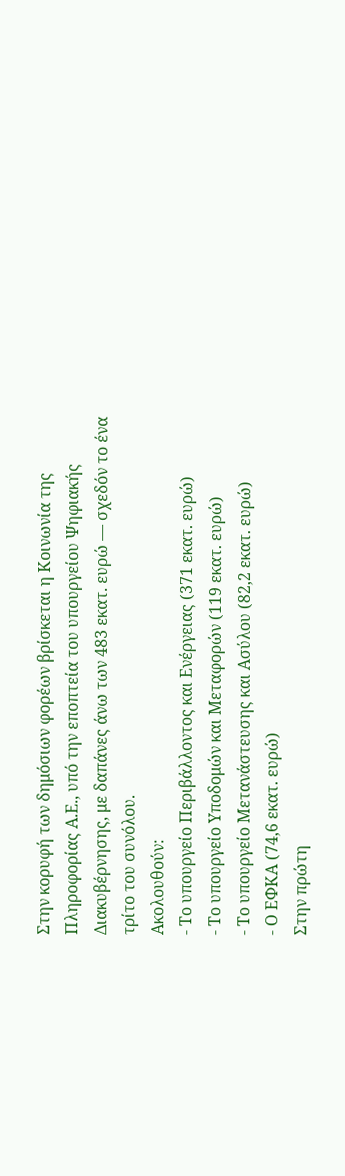Στην κορυφή των δημόσιων φορέων βρίσκεται η Κοινωνία της Πληροφορίας Α.Ε., υπό την εποπτεία του υπουργείου Ψηφιακής Διακυβέρνησης, με δαπάνες άνω των 483 εκατ. ευρώ — σχεδόν το ένα τρίτο του συνόλου.
Ακολουθούν:
- Το υπουργείο Περιβάλλοντος και Ενέργειας (371 εκατ. ευρώ)
- Το υπουργείο Υποδομών και Μεταφορών (119 εκατ. ευρώ)
- Το υπουργείο Μετανάστευσης και Ασύλου (82,2 εκατ. ευρώ)
- Ο ΕΦΚΑ (74,6 εκατ. ευρώ)
Στην πρώτη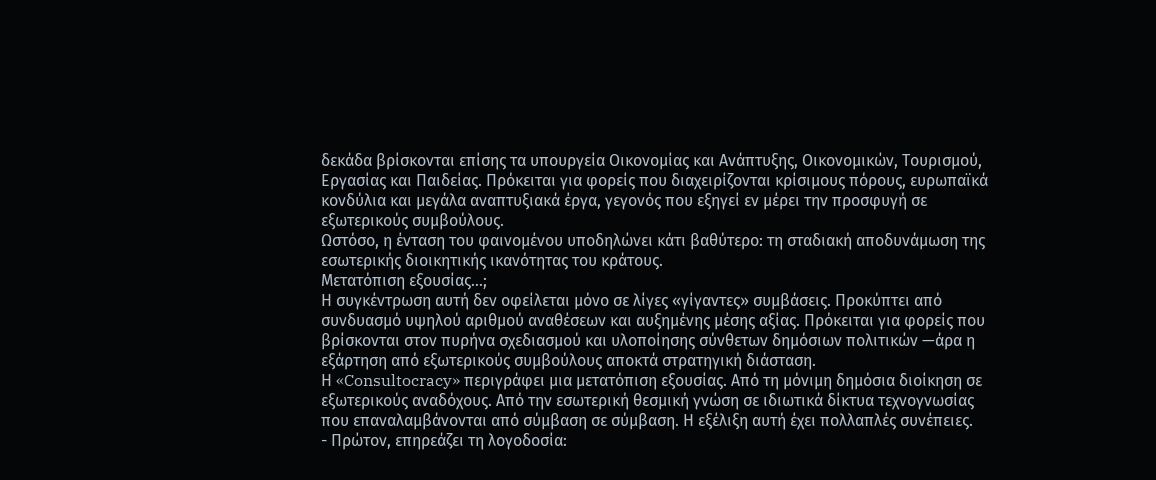δεκάδα βρίσκονται επίσης τα υπουργεία Οικονομίας και Ανάπτυξης, Οικονομικών, Τουρισμού, Εργασίας και Παιδείας. Πρόκειται για φορείς που διαχειρίζονται κρίσιμους πόρους, ευρωπαϊκά κονδύλια και μεγάλα αναπτυξιακά έργα, γεγονός που εξηγεί εν μέρει την προσφυγή σε εξωτερικούς συμβούλους.
Ωστόσο, η ένταση του φαινομένου υποδηλώνει κάτι βαθύτερο: τη σταδιακή αποδυνάμωση της εσωτερικής διοικητικής ικανότητας του κράτους.
Μετατόπιση εξουσίας…;
Η συγκέντρωση αυτή δεν οφείλεται μόνο σε λίγες «γίγαντες» συμβάσεις. Προκύπτει από συνδυασμό υψηλού αριθμού αναθέσεων και αυξημένης μέσης αξίας. Πρόκειται για φορείς που βρίσκονται στον πυρήνα σχεδιασμού και υλοποίησης σύνθετων δημόσιων πολιτικών —άρα η εξάρτηση από εξωτερικούς συμβούλους αποκτά στρατηγική διάσταση.
Η «Consultocracy» περιγράφει μια μετατόπιση εξουσίας. Από τη μόνιμη δημόσια διοίκηση σε εξωτερικούς αναδόχους. Από την εσωτερική θεσμική γνώση σε ιδιωτικά δίκτυα τεχνογνωσίας που επαναλαμβάνονται από σύμβαση σε σύμβαση. Η εξέλιξη αυτή έχει πολλαπλές συνέπειες.
- Πρώτον, επηρεάζει τη λογοδοσία: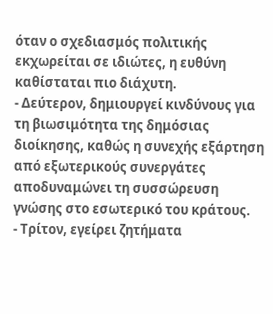όταν ο σχεδιασμός πολιτικής εκχωρείται σε ιδιώτες, η ευθύνη καθίσταται πιο διάχυτη.
- Δεύτερον, δημιουργεί κινδύνους για τη βιωσιμότητα της δημόσιας διοίκησης, καθώς η συνεχής εξάρτηση από εξωτερικούς συνεργάτες αποδυναμώνει τη συσσώρευση γνώσης στο εσωτερικό του κράτους.
- Τρίτον, εγείρει ζητήματα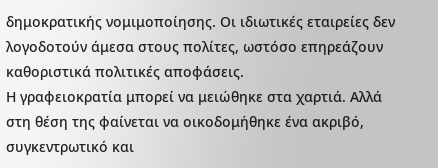δημοκρατικής νομιμοποίησης. Οι ιδιωτικές εταιρείες δεν λογοδοτούν άμεσα στους πολίτες, ωστόσο επηρεάζουν καθοριστικά πολιτικές αποφάσεις.
Η γραφειοκρατία μπορεί να μειώθηκε στα χαρτιά. Αλλά στη θέση της φαίνεται να οικοδομήθηκε ένα ακριβό, συγκεντρωτικό και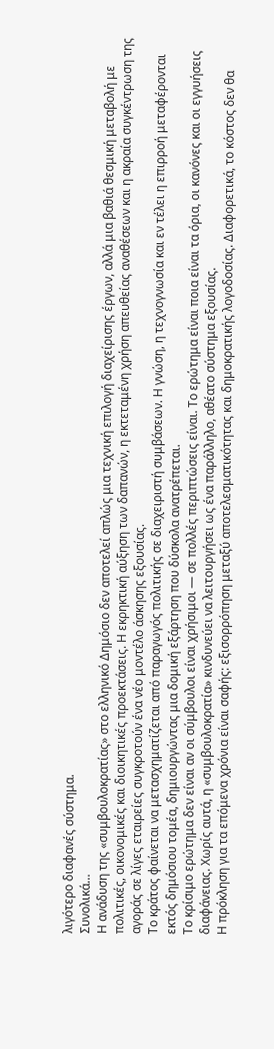λιγότερο διαφανές σύστημα.
Συνολικά…
Η ανάδυση της «συμβουλοκρατίας» στο ελληνικό Δημόσιο δεν αποτελεί απλώς μια τεχνική επιλογή διαχείρισης έργων, αλλά μια βαθιά θεσμική μεταβολή με πολιτικές, οικονομικές και διοικητικές προεκτάσεις. Η εκρηκτική αύξηση των δαπανών, η εκτεταμένη χρήση απευθείας αναθέσεων και η ακραία συγκέντρωση της αγοράς σε λίγες εταιρείες συγκροτούν ένα νέο μοντέλο άσκησης εξουσίας.
Το κράτος φαίνεται να μετασχηματίζεται από παραγωγός πολιτικής σε διαχειριστή συμβάσεων. Η γνώση, η τεχνογνωσία και εν τέλει η επιρροή μεταφέρονται εκτός δημόσιου τομέα, δημιουργώντας μια δομική εξάρτηση που δύσκολα ανατρέπεται.
Το κρίσιμο ερώτημα δεν είναι αν οι σύμβουλοι είναι χρήσιμοι — σε πολλές περιπτώσεις είναι. Το ερώτημα είναι ποια είναι τα όρια, οι κανόνες και οι εγγυήσεις διαφάνειας. Χωρίς αυτά, η «συμβουλοκρατία» κινδυνεύει να λειτουργήσει ως ένα παράλληλο, αθέατο σύστημα εξουσίας.
Η πρόκληση για τα επόμενα χρόνια είναι σαφής: εξισορρόπηση μεταξύ αποτελεσματικότητας και δημοκρατικής λογοδοσίας. Διαφορετικά, το κόστος δεν θα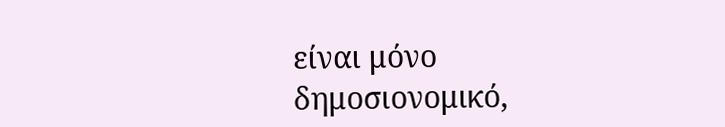είναι μόνο δημοσιονομικό,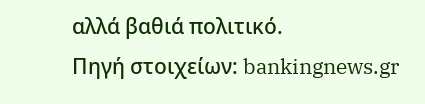αλλά βαθιά πολιτικό.
Πηγή στοιχείων: bankingnews.gr